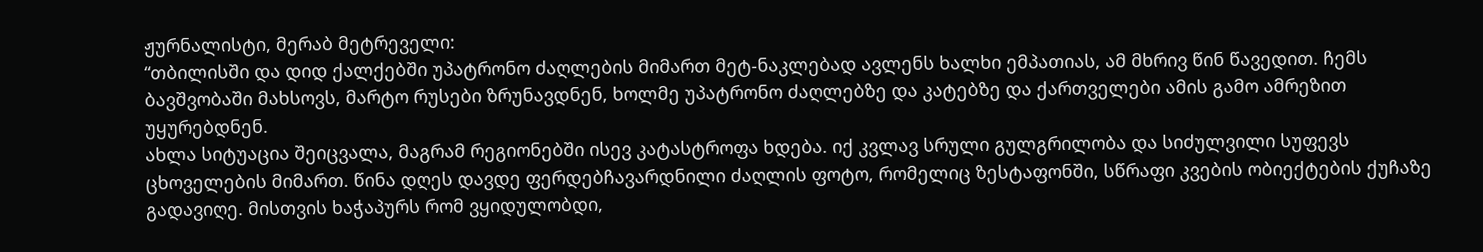ჟურნალისტი, მერაბ მეტრეველი:
“თბილისში და დიდ ქალქებში უპატრონო ძაღლების მიმართ მეტ-ნაკლებად ავლენს ხალხი ემპათიას, ამ მხრივ წინ წავედით. ჩემს ბავშვობაში მახსოვს, მარტო რუსები ზრუნავდნენ, ხოლმე უპატრონო ძაღლებზე და კატებზე და ქართველები ამის გამო ამრეზით უყურებდნენ.
ახლა სიტუაცია შეიცვალა, მაგრამ რეგიონებში ისევ კატასტროფა ხდება. იქ კვლავ სრული გულგრილობა და სიძულვილი სუფევს ცხოველების მიმართ. წინა დღეს დავდე ფერდებჩავარდნილი ძაღლის ფოტო, რომელიც ზესტაფონში, სწრაფი კვების ობიექტების ქუჩაზე გადავიღე. მისთვის ხაჭაპურს რომ ვყიდულობდი,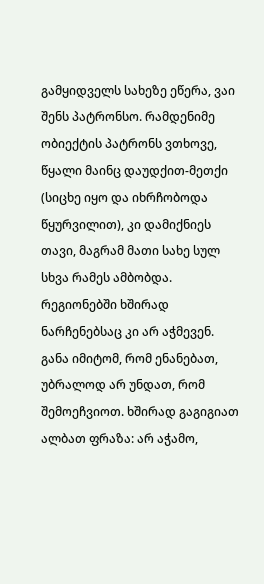გამყიდველს სახეზე ეწერა, ვაი შენს პატრონსო. რამდენიმე ობიექტის პატრონს ვთხოვე, წყალი მაინც დაუდქით-მეთქი (სიცხე იყო და იხრჩობოდა წყურვილით), კი დამიქნიეს თავი, მაგრამ მათი სახე სულ სხვა რამეს ამბობდა.
რეგიონებში ხშირად ნარჩენებსაც კი არ აჭმევენ. განა იმიტომ, რომ ენანებათ, უბრალოდ არ უნდათ, რომ შემოეჩვიოთ. ხშირად გაგიგიათ ალბათ ფრაზა: არ აჭამო,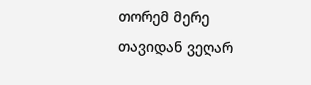თორემ მერე თავიდან ვეღარ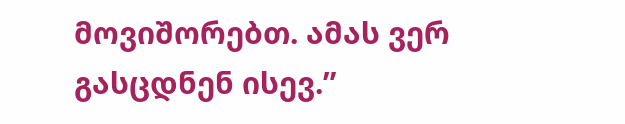მოვიშორებთ. ამას ვერ გასცდნენ ისევ.”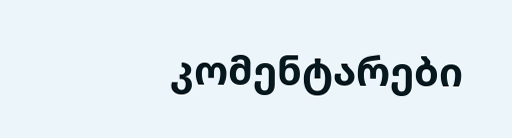კომენტარები